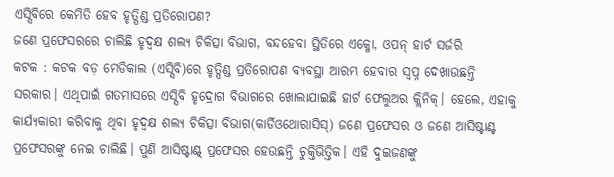ଏସ୍ସିବିରେ କେମିତି ହେବ ହୃତ୍ପିଣ୍ଡ ପ୍ରତିରୋପଣ?
ଜଣେ ପ୍ରଫେସରରେ ଚାଲିଛି ହୃଦ୍ବକ୍ଷ ଶଲ୍ୟ ଚିକିତ୍ସା ବିଭାଗ, ବନ୍ଦହେବା ସ୍ଥିତିରେ ଏକ୍ମୋ, ଓପନ୍ ହାର୍ଟ ସର୍ଜରି
କଟକ : କଟକ ବଡ଼ ମେଡିକାଲ (ଏସ୍ସିବି)ରେ ହୃତ୍ପିଣ୍ଡ ପ୍ରତିରୋପଣ ବ୍ୟବସ୍ଥା ଆରମ୍ଭ ହେବାର ସ୍ବପ୍ନ ଦେଖାଉଛନ୍ତି ସରକାର। ଏଥିପାଇଁ ଗତମାସରେ ଏସ୍ସିବି ହୃଦ୍ରୋଗ ବିଭାଗରେ ଖୋଲାଯାଇଛି ହାର୍ଟ ଫେଲୁଅର କ୍ଲିନିକ୍। ହେଲେ, ଏହାକୁ କାର୍ଯ୍ୟକାରୀ କରିବାକୁ ଥିବା ହୃଦ୍ବକ୍ଷ ଶଲ୍ୟ ଚିକିତ୍ସା ବିଭାଗ(କାର୍ଡିଓଥୋରାସିସ୍) ଜଣେ ପ୍ରଫେସର ଓ ଜଣେ ଆସିଷ୍ଟାଣ୍ଟ ପ୍ରଫେସରଙ୍କୁ ନେଇ ଚାଲିଛି। ପୁଣି ଆସିଷ୍ଟାଣ୍ଟ୍ ପ୍ରଫେସର ହେଉଛନ୍ତି ଚୁକ୍ତିଭିତ୍ତିକ। ଏହି ଦୁଇଜଣଙ୍କୁ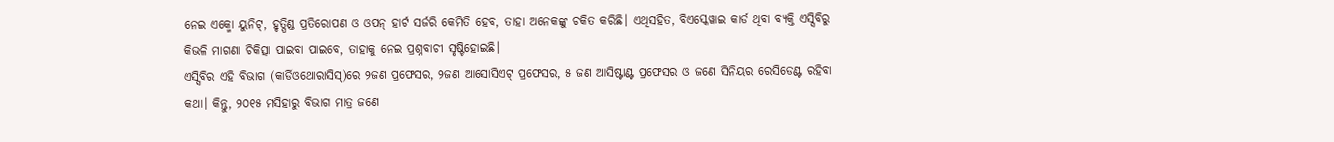ନେଇ ଏକ୍ମୋ ୟୁନିଟ୍, ହୃତ୍ପିଣ୍ଡ ପ୍ରତିରୋପଣ ଓ ଓପନ୍ ହାର୍ଟ ସର୍ଜରି କେମିତି ହେବ, ତାହା ଅନେକଙ୍କୁ ଚକିତ କରିଛି। ଏଥିସହିତ, ବିଏସ୍କେୱାଇ କାର୍ଡ ଥିବା ବ୍ୟକ୍ତି ଏସ୍ସିବିରୁ କିଭଳି ମାଗଣା ଚିକିତ୍ସା ପାଇବା ପାଇବେ, ତାହାକୁ ନେଇ ପ୍ରଶ୍ନବାଚୀ ସୃଷ୍ଟିହୋଇଛି।
ଏସ୍ସିବିର ଏହି ବିଭାଗ (କାର୍ଡିଓଥୋରାସିସ୍)ରେ ୨ଜଣ ପ୍ରଫେସର, ୨ଜଣ ଆସୋସିଏଟ୍ ପ୍ରଫେସର, ୫ ଜଣ ଆସିଷ୍ଟାଣ୍ଟ ପ୍ରଫେସର ଓ ଜଣେ ସିନିୟର ରେସିଡେଣ୍ଟ ରହିବା କଥା। କିନ୍ତୁ, ୨୦୧୫ ମସିହାରୁ ବିଭାଗ ମାତ୍ର ଜଣେ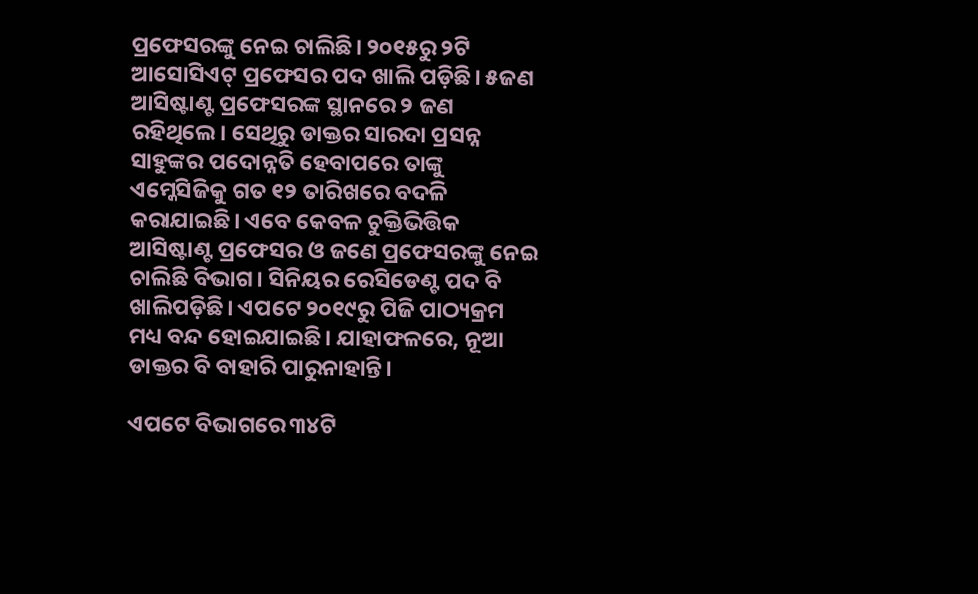ପ୍ରଫେସରଙ୍କୁ ନେଇ ଚାଲିଛି। ୨୦୧୫ରୁ ୨ଟି ଆସୋସିଏଟ୍ ପ୍ରଫେସର ପଦ ଖାଲି ପଡ଼ିଛି। ୫ଜଣ ଆସିଷ୍ଟାଣ୍ଟ ପ୍ରଫେସରଙ୍କ ସ୍ଥାନରେ ୨ ଜଣ ରହିଥିଲେ। ସେଥିରୁ ଡାକ୍ତର ସାରଦା ପ୍ରସନ୍ନ ସାହୁଙ୍କର ପଦୋନ୍ନତି ହେବାପରେ ତାଙ୍କୁ ଏମ୍କେସିଜିକୁ ଗତ ୧୨ ତାରିଖରେ ବଦଳି କରାଯାଇଛି। ଏବେ କେବଳ ଚୁକ୍ତିଭିତ୍ତିକ ଆସିଷ୍ଟାଣ୍ଟ ପ୍ରଫେସର ଓ ଜଣେ ପ୍ରଫେସରଙ୍କୁ ନେଇ ଚାଲିଛି ବିଭାଗ। ସିନିୟର ରେସିଡେଣ୍ଟ ପଦ ବି ଖାଲିପଡ଼ିଛି। ଏପଟେ ୨୦୧୯ରୁ ପିଜି ପାଠ୍ୟକ୍ରମ ମଧ୍ୟ ବନ୍ଦ ହୋଇଯାଇଛି। ଯାହାଫଳରେ, ନୂଆ ଡାକ୍ତର ବି ବାହାରି ପାରୁନାହାନ୍ତି।

ଏପଟେ ବିଭାଗରେ ୩୪ଟି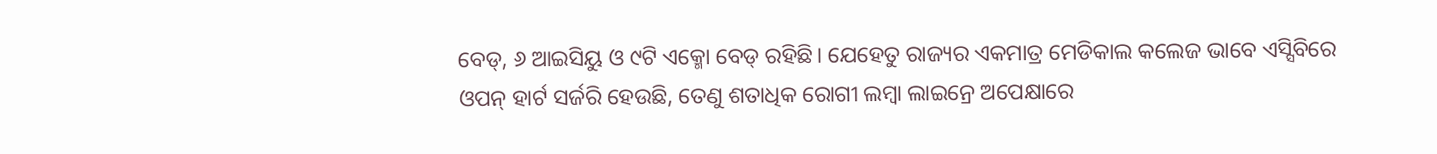ବେଡ୍, ୬ ଆଇସିୟୁ ଓ ୯ଟି ଏକ୍ମୋ ବେଡ୍ ରହିଛି। ଯେହେତୁ ରାଜ୍ୟର ଏକମାତ୍ର ମେଡିକାଲ କଲେଜ ଭାବେ ଏସ୍ସିବିରେ ଓପନ୍ ହାର୍ଟ ସର୍ଜରି ହେଉଛି, ତେଣୁ ଶତାଧିକ ରୋଗୀ ଲମ୍ବା ଲାଇନ୍ରେ ଅପେକ୍ଷାରେ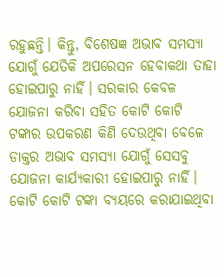ରହୁଛନ୍ତି। କିନ୍ତୁ, ବିଶେଷଜ୍ଞ ଅଭାବ ସମସ୍ୟା ଯୋଗୁଁ ଯେତିକି ଅପରେସନ ହେବାକଥା ତାହା ହୋଇପାରୁ ନାହିଁ। ସରକାର କେବଳ ଯୋଜନା କରିବା ସହିତ କୋଟି କୋଟି ଟଙ୍କାର ଉପକରଣ କିଣି ଦେଉଥିବା ବେଳେ ଡାକ୍ତର ଅଭାବ ସମସ୍ୟା ଯୋଗୁଁ ସେସବୁ ଯୋଜନା କାର୍ଯ୍ୟକାରୀ ହୋଇପାରୁ ନାହିଁ। କୋଟି କୋଟି ଟଙ୍କା ବ୍ୟୟରେ କରାଯାଇଥିବା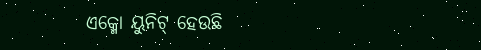ଏକ୍ମୋ ୟୁନିଟ୍ ହେଉଛି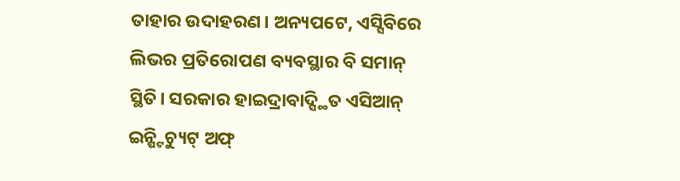ତାହାର ଉଦାହରଣ। ଅନ୍ୟପଟେ, ଏସ୍ସିବିରେ ଲିଭର ପ୍ରତିରୋପଣ ବ୍ୟବସ୍ଥାର ବି ସମାନ୍ ସ୍ଥିତି। ସରକାର ହାଇଦ୍ରାବାଦ୍ସ୍ଥିତ ଏସିଆନ୍ ଇନ୍ଷ୍ଟିଚ୍ୟୁଟ୍ ଅଫ୍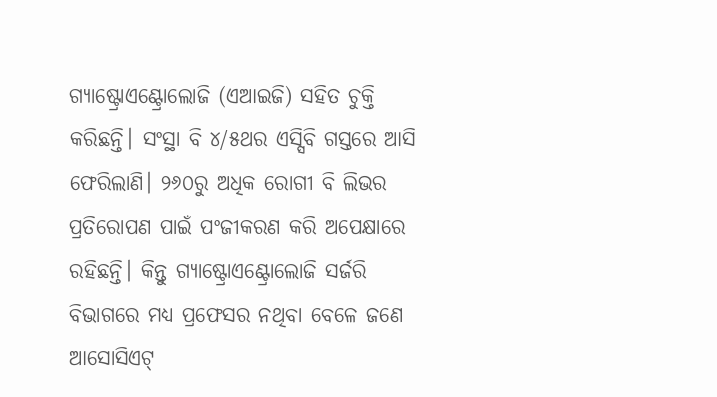ଗ୍ୟାଷ୍ଟ୍ରୋଏଣ୍ଟ୍ରୋଲୋଜି (ଏଆଇଜି) ସହିତ ଚୁକ୍ତି କରିଛନ୍ତି। ସଂସ୍ଥା ବି ୪/୫ଥର ଏସ୍ସିବି ଗସ୍ତରେ ଆସି ଫେରିଲାଣି। ୨୬୦ରୁ ଅଧିକ ରୋଗୀ ବି ଲିଭର ପ୍ରତିରୋପଣ ପାଇଁ ପଂଜୀକରଣ କରି ଅପେକ୍ଷାରେ ରହିଛନ୍ତି। କିନ୍ତୁ ଗ୍ୟାଷ୍ଟ୍ରୋଏଣ୍ଟ୍ରୋଲୋଜି ସର୍ଜରି ବିଭାଗରେ ମଧ୍ୟ ପ୍ରଫେସର ନଥିବା ବେଳେ ଜଣେ ଆସୋସିଏଟ୍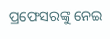ପ୍ରଫେସରଙ୍କୁ ନେଇ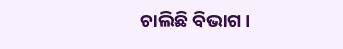ଚାଲିଛି ବିଭାଗ।